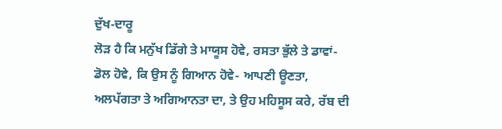ਦੁੱਖ-ਦਾਰੂ
ਲੋੜ ਹੈ ਕਿ ਮਨੁੱਖ ਡਿੱਗੇ ਤੇ ਮਾਯੂਸ ਹੋਵੇ, ਰਸਤਾ ਭੁੱਲੇ ਤੇ ਡਾਵਾਂ-ਡੋਲ ਹੋਵੇ, ਕਿ ਉਸ ਨੂੰ ਗਿਆਨ ਹੋਵੇ- ਆਪਣੀ ਊਣਤਾ, ਅਲਪੱਗਤਾ ਤੇ ਅਗਿਆਨਤਾ ਦਾ, ਤੇ ਉਹ ਮਹਿਸੂਸ ਕਰੇ, ਰੱਬ ਦੀ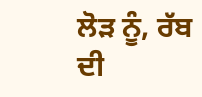ਲੋੜ ਨੂੰ, ਰੱਬ ਦੀ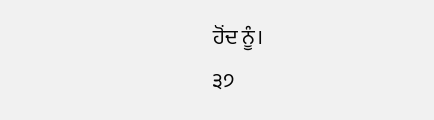ਹੋਂਦ ਨੂੰ।
੩੭